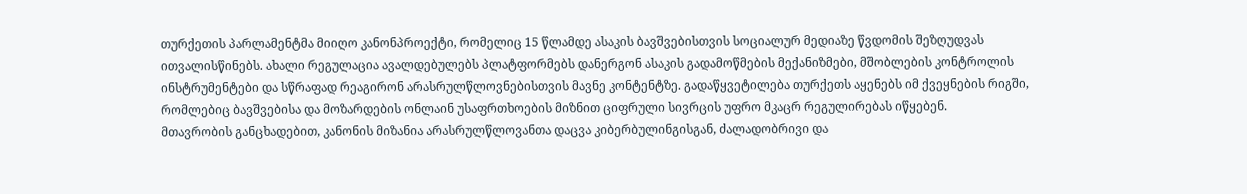თურქეთის პარლამენტმა მიიღო კანონპროექტი, რომელიც 15 წლამდე ასაკის ბავშვებისთვის სოციალურ მედიაზე წვდომის შეზღუდვას ითვალისწინებს. ახალი რეგულაცია ავალდებულებს პლატფორმებს დანერგონ ასაკის გადამოწმების მექანიზმები, მშობლების კონტროლის ინსტრუმენტები და სწრაფად რეაგირონ არასრულწლოვნებისთვის მავნე კონტენტზე. გადაწყვეტილება თურქეთს აყენებს იმ ქვეყნების რიგში, რომლებიც ბავშვებისა და მოზარდების ონლაინ უსაფრთხოების მიზნით ციფრული სივრცის უფრო მკაცრ რეგულირებას იწყებენ.
მთავრობის განცხადებით, კანონის მიზანია არასრულწლოვანთა დაცვა კიბერბულინგისგან, ძალადობრივი და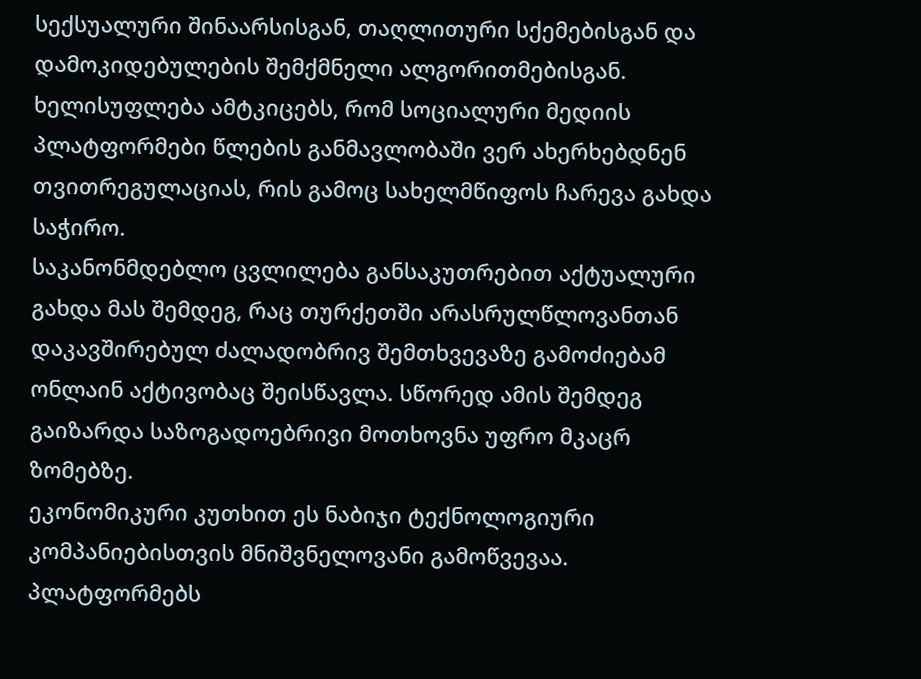სექსუალური შინაარსისგან, თაღლითური სქემებისგან და დამოკიდებულების შემქმნელი ალგორითმებისგან. ხელისუფლება ამტკიცებს, რომ სოციალური მედიის პლატფორმები წლების განმავლობაში ვერ ახერხებდნენ თვითრეგულაციას, რის გამოც სახელმწიფოს ჩარევა გახდა საჭირო.
საკანონმდებლო ცვლილება განსაკუთრებით აქტუალური გახდა მას შემდეგ, რაც თურქეთში არასრულწლოვანთან დაკავშირებულ ძალადობრივ შემთხვევაზე გამოძიებამ ონლაინ აქტივობაც შეისწავლა. სწორედ ამის შემდეგ გაიზარდა საზოგადოებრივი მოთხოვნა უფრო მკაცრ ზომებზე.
ეკონომიკური კუთხით ეს ნაბიჯი ტექნოლოგიური კომპანიებისთვის მნიშვნელოვანი გამოწვევაა. პლატფორმებს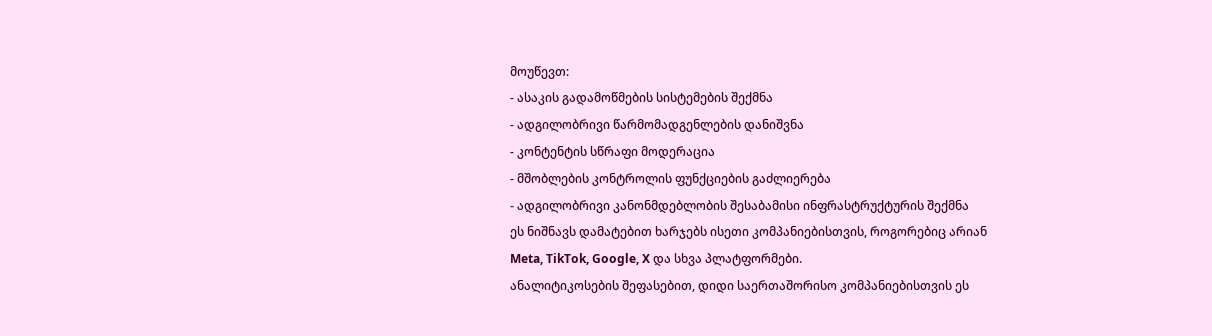მოუწევთ:
- ასაკის გადამოწმების სისტემების შექმნა
- ადგილობრივი წარმომადგენლების დანიშვნა
- კონტენტის სწრაფი მოდერაცია
- მშობლების კონტროლის ფუნქციების გაძლიერება
- ადგილობრივი კანონმდებლობის შესაბამისი ინფრასტრუქტურის შექმნა
ეს ნიშნავს დამატებით ხარჯებს ისეთი კომპანიებისთვის, როგორებიც არიან Meta, TikTok, Google, X და სხვა პლატფორმები.
ანალიტიკოსების შეფასებით, დიდი საერთაშორისო კომპანიებისთვის ეს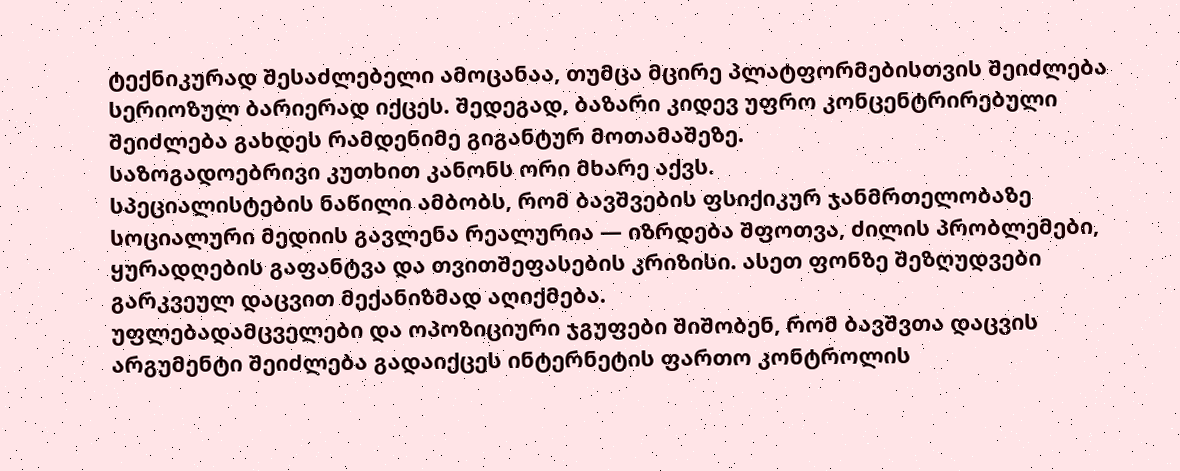ტექნიკურად შესაძლებელი ამოცანაა, თუმცა მცირე პლატფორმებისთვის შეიძლება სერიოზულ ბარიერად იქცეს. შედეგად, ბაზარი კიდევ უფრო კონცენტრირებული შეიძლება გახდეს რამდენიმე გიგანტურ მოთამაშეზე.
საზოგადოებრივი კუთხით კანონს ორი მხარე აქვს.
სპეციალისტების ნაწილი ამბობს, რომ ბავშვების ფსიქიკურ ჯანმრთელობაზე სოციალური მედიის გავლენა რეალურია — იზრდება შფოთვა, ძილის პრობლემები, ყურადღების გაფანტვა და თვითშეფასების კრიზისი. ასეთ ფონზე შეზღუდვები გარკვეულ დაცვით მექანიზმად აღიქმება.
უფლებადამცველები და ოპოზიციური ჯგუფები შიშობენ, რომ ბავშვთა დაცვის არგუმენტი შეიძლება გადაიქცეს ინტერნეტის ფართო კონტროლის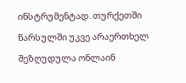ინსტრუმენტად. თურქეთში წარსულში უკვე არაერთხელ შეზღუდულა ონლაინ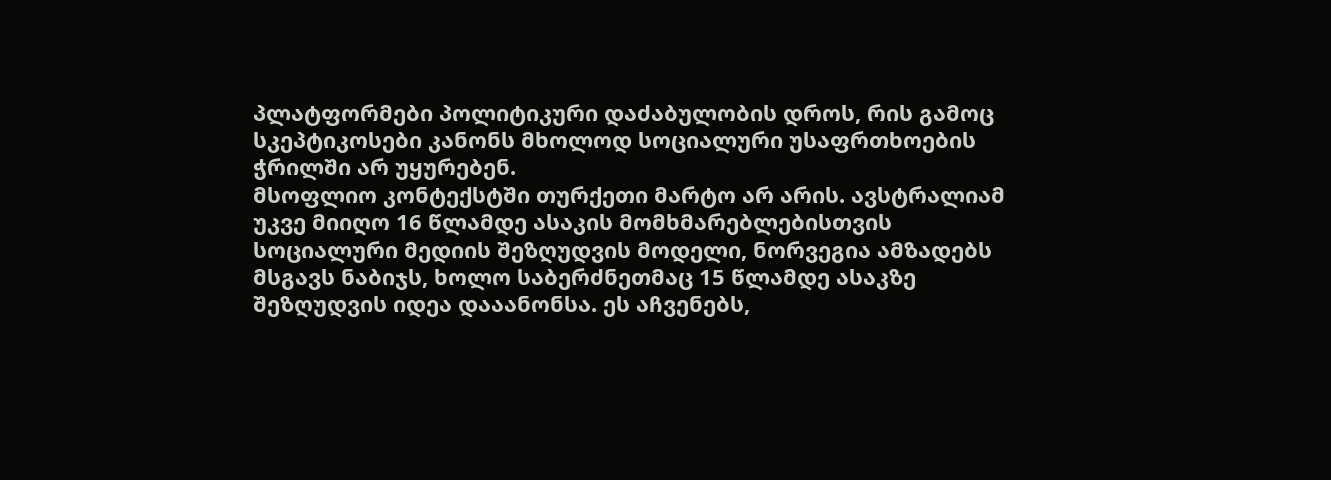პლატფორმები პოლიტიკური დაძაბულობის დროს, რის გამოც სკეპტიკოსები კანონს მხოლოდ სოციალური უსაფრთხოების ჭრილში არ უყურებენ.
მსოფლიო კონტექსტში თურქეთი მარტო არ არის. ავსტრალიამ უკვე მიიღო 16 წლამდე ასაკის მომხმარებლებისთვის სოციალური მედიის შეზღუდვის მოდელი, ნორვეგია ამზადებს მსგავს ნაბიჯს, ხოლო საბერძნეთმაც 15 წლამდე ასაკზე შეზღუდვის იდეა დააანონსა. ეს აჩვენებს,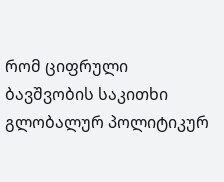რომ ციფრული ბავშვობის საკითხი გლობალურ პოლიტიკურ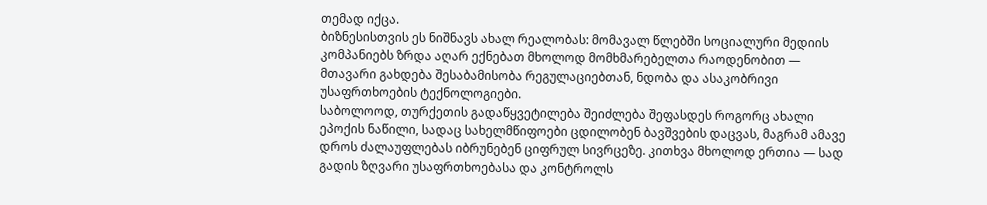თემად იქცა.
ბიზნესისთვის ეს ნიშნავს ახალ რეალობას: მომავალ წლებში სოციალური მედიის კომპანიებს ზრდა აღარ ექნებათ მხოლოდ მომხმარებელთა რაოდენობით — მთავარი გახდება შესაბამისობა რეგულაციებთან, ნდობა და ასაკობრივი უსაფრთხოების ტექნოლოგიები.
საბოლოოდ, თურქეთის გადაწყვეტილება შეიძლება შეფასდეს როგორც ახალი ეპოქის ნაწილი, სადაც სახელმწიფოები ცდილობენ ბავშვების დაცვას, მაგრამ ამავე დროს ძალაუფლებას იბრუნებენ ციფრულ სივრცეზე. კითხვა მხოლოდ ერთია — სად გადის ზღვარი უსაფრთხოებასა და კონტროლს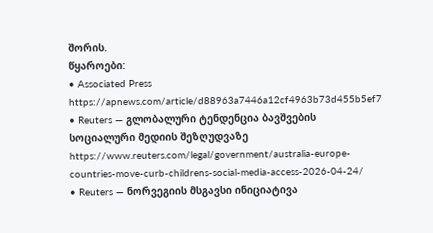შორის.
წყაროები:
• Associated Press
https://apnews.com/article/d88963a7446a12cf4963b73d455b5ef7
• Reuters — გლობალური ტენდენცია ბავშვების სოციალური მედიის შეზღუდვაზე
https://www.reuters.com/legal/government/australia-europe-countries-move-curb-childrens-social-media-access-2026-04-24/
• Reuters — ნორვეგიის მსგავსი ინიციატივა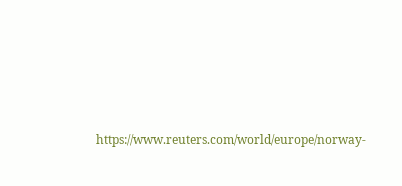https://www.reuters.com/world/europe/norway-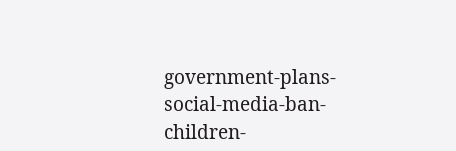government-plans-social-media-ban-children-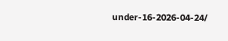under-16-2026-04-24/